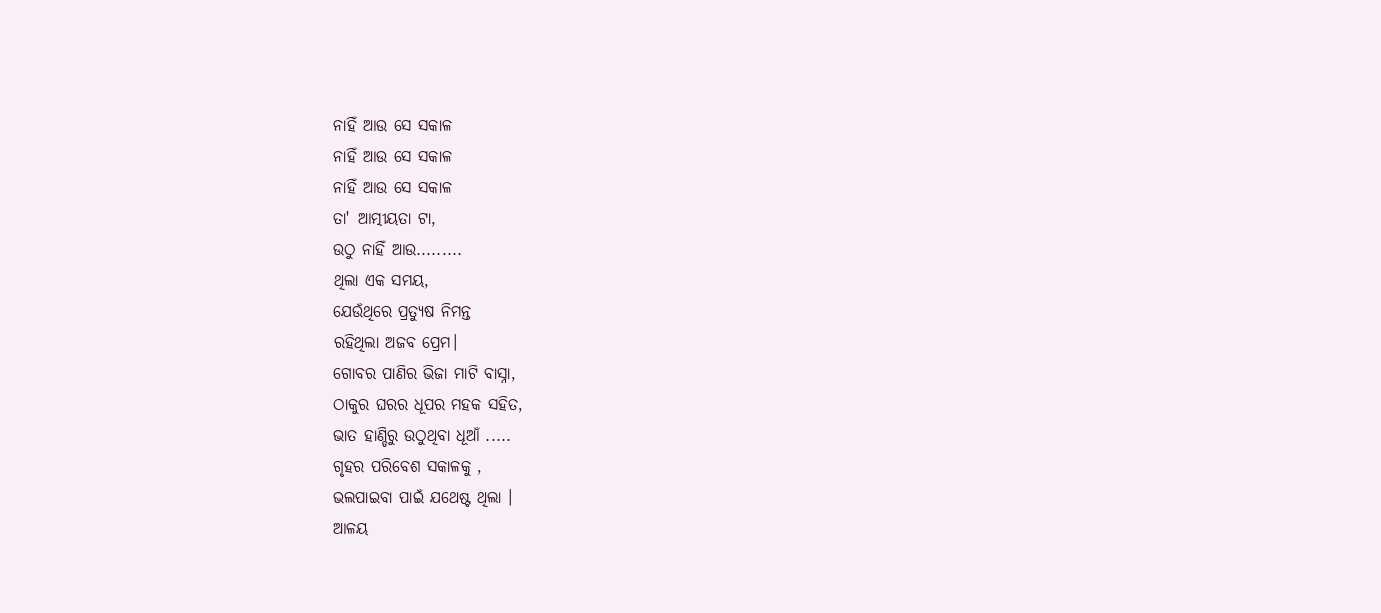ନାହିଁ ଆଉ ସେ ସକାଳ
ନାହିଁ ଆଉ ସେ ସକାଳ
ନାହିଁ ଆଉ ସେ ସକାଳ
ତା' ଆତ୍ମୀୟତା ଟା,
ଉଠୁ ନାହିଁ ଆଉ.........
ଥିଲା ଏକ ସମୟ,
ଯେଉଁଥିରେ ପ୍ରତ୍ଯୁଷ ନିମନ୍ତ
ରହିଥିଲା ଅଜବ ପ୍ରେମ।
ଗୋବର ପାଣିର ଭିଜା ମାଟି ବାସ୍ନା,
ଠାକୁର ଘରର ଧୂପର ମହକ ସହିତ,
ଭାତ ହାଣ୍ଡିରୁ ଉଠୁଥିବା ଧୂଆଁ .....
ଗୃହର ପରିବେଶ ସକାଳକୁ ,
ଭଲପାଇବା ପାଇଁ ଯଥେଷ୍ଟ ଥିଲା ।
ଆଳୟ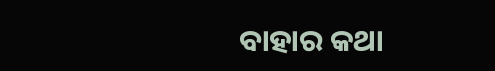ବାହାର କଥା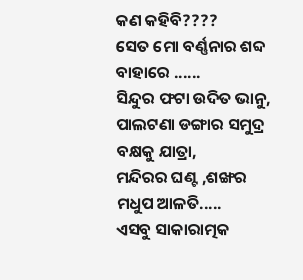କଣ କହିବି????
ସେତ ମୋ ବର୍ଣ୍ଣନାର ଶବ୍ଦ ବାହାରେ ......
ସିନ୍ଦୁର ଫଟା ଉଦିତ ଭାନୁ,
ପାଲଟଣା ଡଙ୍ଗାର ସମୁଦ୍ର ବକ୍ଷକୁ ଯାତ୍ରା,
ମନ୍ଦିରର ଘଣ୍ଟ ,ଶଙ୍ଖର ମଧୁପ ଆଳତି.....
ଏସବୁ ସାକାରାତ୍ମକ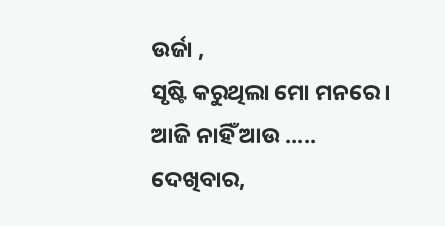ଉର୍ଜା ,
ସୃଷ୍ଟି କରୁଥିଲା ମୋ ମନରେ ।
ଆଜି ନାହିଁ ଆଉ .....
ଦେଖିବାର,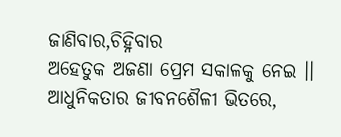ଜାଣିବାର,ଚିହ୍ନିବାର
ଅହେତୁକ ଅଜଣା ପ୍ରେମ ସକାଳକୁ ନେଇ ।।
ଆଧୁନିକତାର ଜୀବନଶୈଳୀ ଭିତରେ,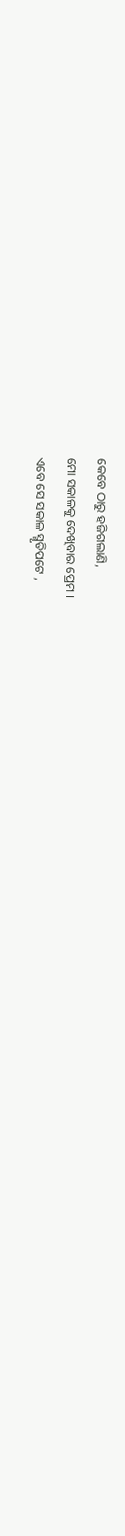କେବେ ଠାରୁ ହଜିଗଲାଣି,
ମୋ ସକାଳକୁ ଦେଖିବାର ପ୍ରେମ ।
ଏବେ ସେ ସକାଳ ସ୍ମୃତିପଟେ ,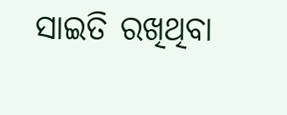ସାଇତି ରଖିଥିବା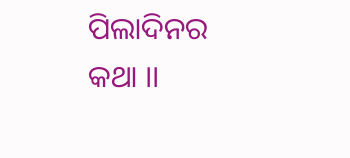ପିଲାଦିନର କଥା ।।